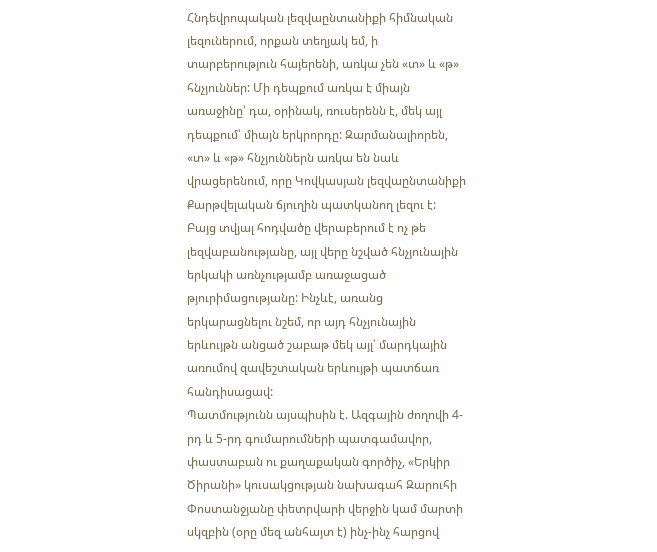Հնդեվրոպական լեզվաընտանիքի հիմնական լեզուներում, որքան տեղյակ եմ, ի տարբերություն հայերենի, առկա չեն «տ» և «թ» հնչյուններ: Մի դեպքում առկա է միայն առաջինը՝ դա, օրինակ, ռուսերենն է, մեկ այլ դեպքում՝ միայն երկրորդը: Զարմանալիորեն, «տ» և «թ» հնչյուններն առկա են նաև վրացերենում, որը Կովկասյան լեզվաընտանիքի Քարթվելական ճյուղին պատկանող լեզու է: Բայց տվյալ հոդվածը վերաբերում է ոչ թե լեզվաբանությանը, այլ վերը նշված հնչյունային երկակի առնչությամբ առաջացած թյուրիմացությանը: Ինչևէ, առանց երկարացնելու նշեմ, որ այդ հնչյունային երևույթն անցած շաբաթ մեկ այլ՝ մարդկային առումով զավեշտական երևույթի պատճառ հանդիսացավ:
Պատմությունն այսպիսին է. Ազգային ժողովի 4-րդ և 5-րդ գումարումների պատգամավոր, փաստաբան ու քաղաքական գործիչ, «Երկիր Ծիրանի» կուսակցության նախագահ Զարուհի Փոստանջյանը փետրվարի վերջին կամ մարտի սկզբին (օրը մեզ անհայտ է) ինչ-ինչ հարցով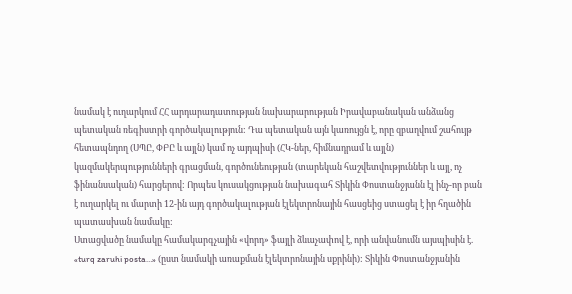նամակ է ուղարկում ՀՀ արդարադատության նախարարության Իրավաբանական անձանց պետական ռեգիստրի գործակալություն: Դա պետական այն կառույցն է, որը զբաղվում շահույթ հետապնդող (ՍՊԸ, ՓԲԸ և այլն) կամ ոչ այդպիսի (ՀԿ-ներ, հիմնադրամ և այլն) կազմակերպությունների գրացման, գործունեության (տարեկան հաշվետվություններ և այլ, ոչ ֆինանսական) հարցերով: Որպես կուսակցության նախագահ Տիկին Փոստանջյանն էլ ինչ-որ բան է ուղարկել ու մարտի 12-ին այդ գործակալության էլեկտրոնային հասցեից ստացել է իր հղածին պատասխան նամակը:
Ստացվածը նամակը համակարգչային «վորդ» ֆայլի ձևաչափով է, որի անվանումն այսպիսին է. «turq zaruhi posta…» (ըստ նամակի առաքման էլեկտրոնային սքրինի): Տիկին Փոստանջյանին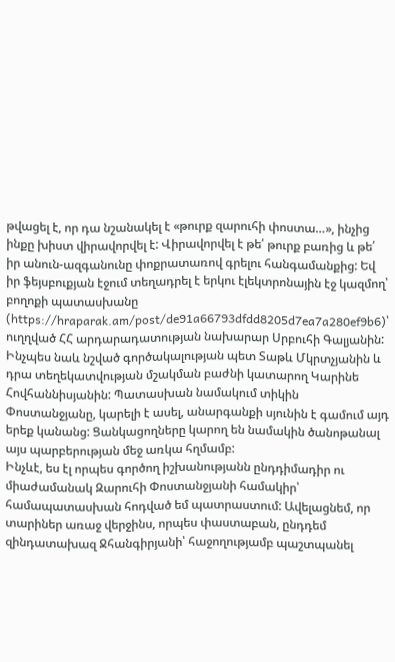թվացել է, որ դա նշանակել է «թուրք զարուհի փոստա…», ինչից ինքը խիստ վիրավորվել է: Վիրավորվել է թե՛ թուրք բառից և թե՛ իր անուն-ազգանունը փոքրատառով գրելու հանգամանքից: Եվ իր ֆեյսբուքյան էջում տեղադրել է երկու էլեկտրոնային էջ կազմող՝ բողոքի պատասխանը (https://hraparak.am/post/de91a66793dfdd8205d7ea7a280ef9b6)՝ ուղղված ՀՀ արդարադատության նախարար Սրբուհի Գալյանին: Ինչպես նաև նշված գործակալության պետ Տաթև Մկրտչյանին և դրա տեղեկատվության մշակման բաժնի կատարող Կարինե Հովհաննիսյանին: Պատասխան նամակում տիկին Փոստանջյանը, կարելի է ասել, անարգանքի սյունին է գամում այդ երեք կանանց: Ցանկացողները կարող են նամակին ծանոթանալ այս պարբերության մեջ առկա հղմամբ:
Ինչևէ, ես էլ որպես գործող իշխանությանն ընդդիմադիր ու միաժամանակ Զարուհի Փոստանջյանի համակիր՝ համապատասխան հոդված եմ պատրաստում: Ավելացնեմ, որ տարիներ առաջ վերջինս, որպես փաստաբան, ընդդեմ զինդատախազ Ջհանգիրյանի՝ հաջողությամբ պաշտպանել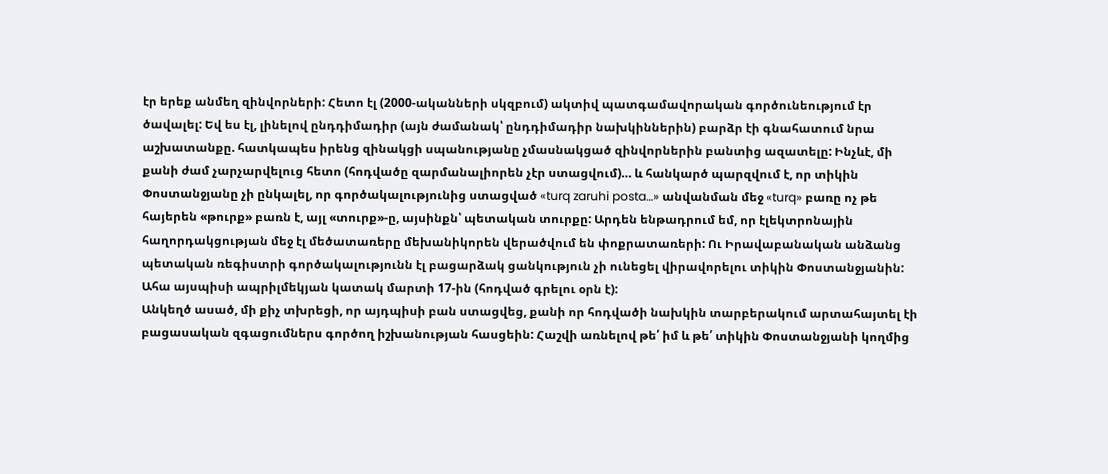էր երեք անմեղ զինվորների: Հետո էլ (2000-ականների սկզբում) ակտիվ պատգամավորական գործունեությում էր ծավալել: Եվ ես էլ, լինելով ընդդիմադիր (այն ժամանակ՝ ընդդիմադիր նախկիններին) բարձր էի գնահատում նրա աշխատանքը. հատկապես իրենց զինակցի սպանությանը չմասնակցած զինվորներին բանտից ազատելը: Ինչևէ, մի քանի ժամ չարչարվելուց հետո (հոդվածը զարմանալիորեն չէր ստացվում)… և հանկարծ պարզվում է, որ տիկին Փոստանջյանը չի ընկալել, որ գործակալությունից ստացված «turq zaruhi posta…» անվանման մեջ «turq» բառը ոչ թե հայերեն «թուրք» բառն է, այլ «տուրք»-ը, այսինքն՝ պետական տուրքը: Արդեն ենթադրում եմ, որ էլեկտրոնային հաղորդակցության մեջ էլ մեծատառերը մեխանիկորեն վերածվում են փոքրատառերի: Ու Իրավաբանական անձանց պետական ռեգիստրի գործակալությունն էլ բացարձակ ցանկություն չի ունեցել վիրավորելու տիկին Փոստանջյանին: Ահա այսպիսի ապրիլմեկյան կատակ մարտի 17-ին (հոդված գրելու օրն է):
Անկեղծ ասած, մի քիչ տխրեցի, որ այդպիսի բան ստացվեց, քանի որ հոդվածի նախկին տարբերակում արտահայտել էի բացասական զգացումներս գործող իշխանության հասցեին: Հաշվի առնելով թե՛ իմ և թե՛ տիկին Փոստանջյանի կողմից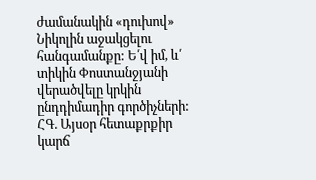ժամանակին «դուխով» Նիկոլին աջակցելու հանգամանքը: Ե՛վ իմ, և՛ տիկին Փոստանջյանի վերածվելը կրկին ընդդիմադիր գործիչների:
ՀԳ. Այսօր հետաքրքիր կարճ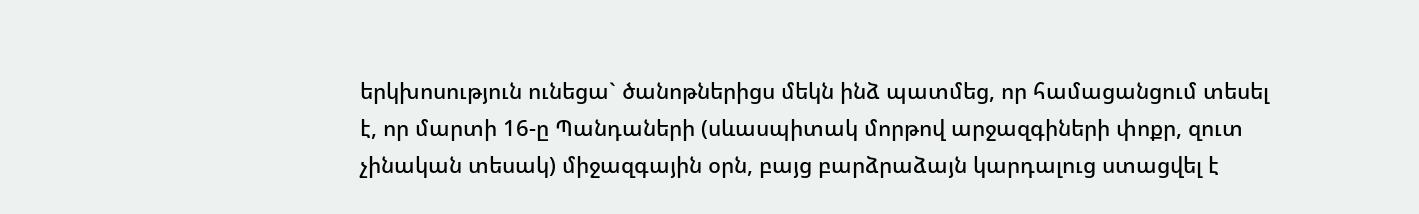երկխոսություն ունեցա` ծանոթներիցս մեկն ինձ պատմեց, որ համացանցում տեսել է, որ մարտի 16-ը Պանդաների (սևասպիտակ մորթով արջազգիների փոքր, զուտ չինական տեսակ) միջազգային օրն, բայց բարձրաձայն կարդալուց ստացվել է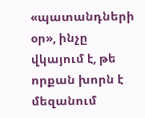«պատանդների օր», ինչը վկայում է, թե որքան խորն է մեզանում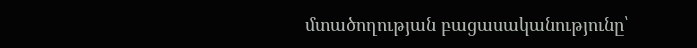մտածողության բացասականությունը՝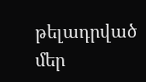թելադրված մեր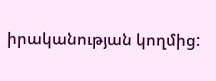իրականության կողմից: